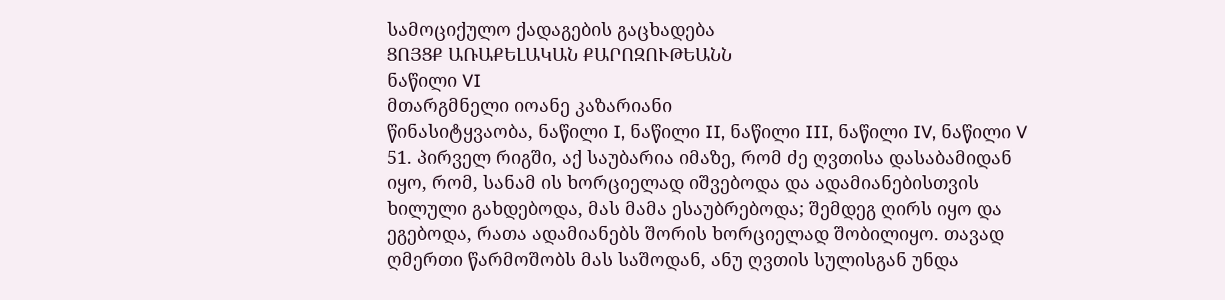სამოციქულო ქადაგების გაცხადება
ՑՈՅՑՔ ԱՌԱՔԵԼԱԿԱՆ ՔԱՐՈԶՈՒԹԵԱՆՆ
ნაწილი VI
მთარგმნელი იოანე კაზარიანი
წინასიტყვაობა, ნაწილი I, ნაწილი II, ნაწილი III, ნაწილი IV, ნაწილი V
51. პირველ რიგში, აქ საუბარია იმაზე, რომ ძე ღვთისა დასაბამიდან იყო, რომ, სანამ ის ხორციელად იშვებოდა და ადამიანებისთვის ხილული გახდებოდა, მას მამა ესაუბრებოდა; შემდეგ ღირს იყო და ეგებოდა, რათა ადამიანებს შორის ხორციელად შობილიყო. თავად ღმერთი წარმოშობს მას საშოდან, ანუ ღვთის სულისგან უნდა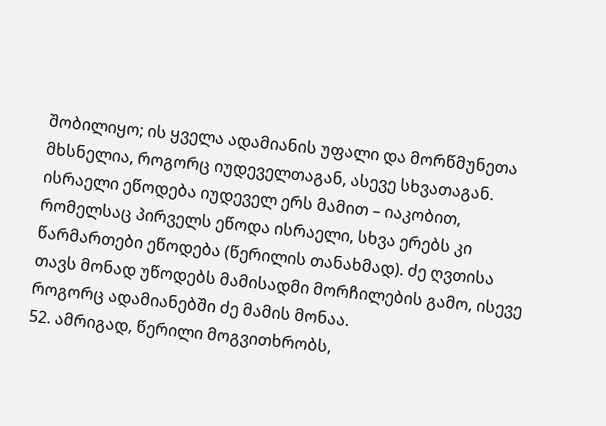შობილიყო; ის ყველა ადამიანის უფალი და მორწმუნეთა მხსნელია, როგორც იუდეველთაგან, ასევე სხვათაგან. ისრაელი ეწოდება იუდეველ ერს მამით – იაკობით, რომელსაც პირველს ეწოდა ისრაელი, სხვა ერებს კი წარმართები ეწოდება (წერილის თანახმად). ძე ღვთისა თავს მონად უწოდებს მამისადმი მორჩილების გამო, ისევე როგორც ადამიანებში ძე მამის მონაა.
52. ამრიგად, წერილი მოგვითხრობს,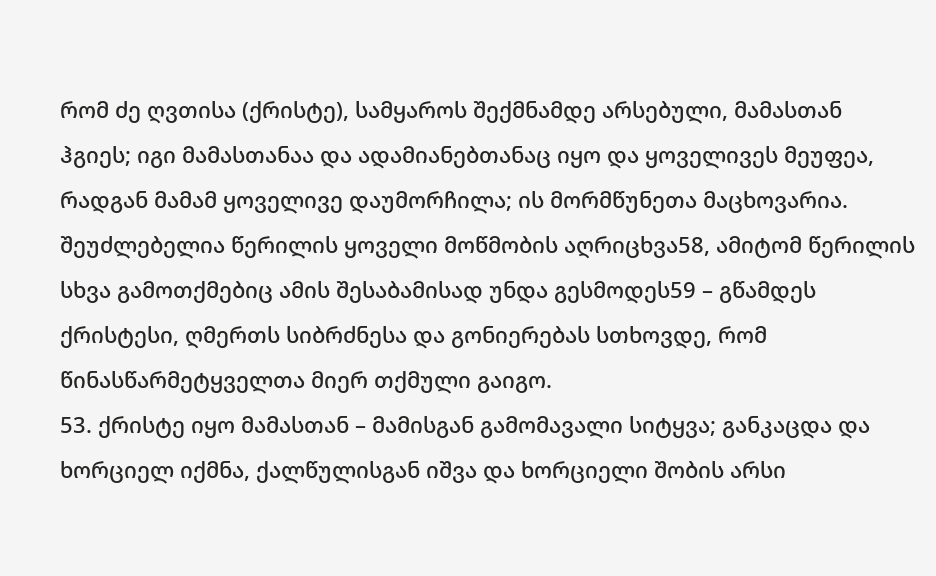რომ ძე ღვთისა (ქრისტე), სამყაროს შექმნამდე არსებული, მამასთან ჰგიეს; იგი მამასთანაა და ადამიანებთანაც იყო და ყოველივეს მეუფეა, რადგან მამამ ყოველივე დაუმორჩილა; ის მორმწუნეთა მაცხოვარია. შეუძლებელია წერილის ყოველი მოწმობის აღრიცხვა58, ამიტომ წერილის სხვა გამოთქმებიც ამის შესაბამისად უნდა გესმოდეს59 – გწამდეს ქრისტესი, ღმერთს სიბრძნესა და გონიერებას სთხოვდე, რომ წინასწარმეტყველთა მიერ თქმული გაიგო.
53. ქრისტე იყო მამასთან – მამისგან გამომავალი სიტყვა; განკაცდა და ხორციელ იქმნა, ქალწულისგან იშვა და ხორციელი შობის არსი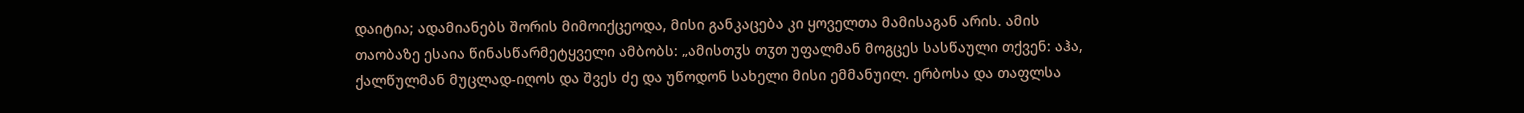დაიტია; ადამიანებს შორის მიმოიქცეოდა, მისი განკაცება კი ყოველთა მამისაგან არის. ამის თაობაზე ესაია წინასწარმეტყველი ამბობს: „ამისთჳს თჳთ უფალმან მოგცეს სასწაული თქვენ: აჰა, ქალწულმან მუცლად-იღოს და შვეს ძე და უწოდონ სახელი მისი ემმანუილ. ერბოსა და თაფლსა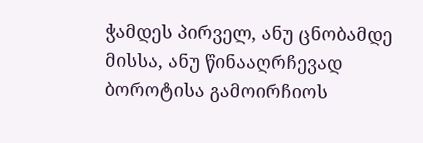ჭამდეს პირველ, ანუ ცნობამდე მისსა, ანუ წინააღრჩევად ბოროტისა გამოირჩიოს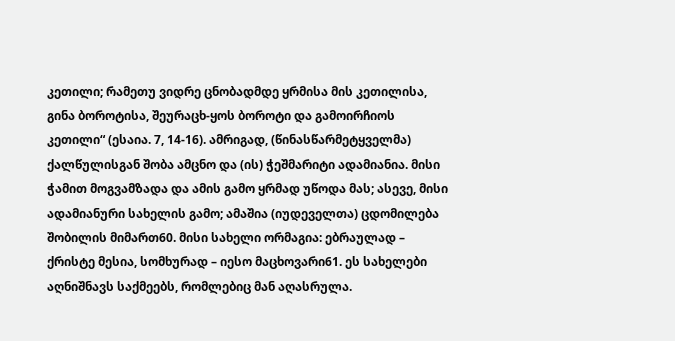კეთილი; რამეთუ ვიდრე ცნობადმდე ყრმისა მის კეთილისა, გინა ბოროტისა, შეურაცხ-ყოს ბოროტი და გამოირჩიოს კეთილი“ (ესაია. 7, 14-16). ამრიგად, (წინასწარმეტყველმა) ქალწულისგან შობა ამცნო და (ის) ჭეშმარიტი ადამიანია. მისი ჭამით მოგვამზადა და ამის გამო ყრმად უწოდა მას; ასევე, მისი ადამიანური სახელის გამო; ამაშია (იუდეველთა) ცდომილება შობილის მიმართ60. მისი სახელი ორმაგია: ებრაულად – ქრისტე მესია, სომხურად – იესო მაცხოვარი61. ეს სახელები აღნიშნავს საქმეებს, რომლებიც მან აღასრულა.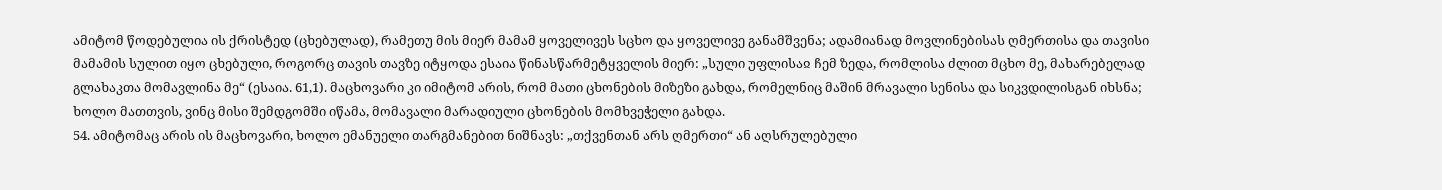ამიტომ წოდებულია ის ქრისტედ (ცხებულად), რამეთუ მის მიერ მამამ ყოველივეს სცხო და ყოველივე განამშვენა; ადამიანად მოვლინებისას ღმერთისა და თავისი მამამის სულით იყო ცხებული, როგორც თავის თავზე იტყოდა ესაია წინასწარმეტყველის მიერ: „სული უფლისაჲ ჩემ ზედა, რომლისა ძლით მცხო მე, მახარებელად გლახაკთა მომავლინა მე“ (ესაია. 61,1). მაცხოვარი კი იმიტომ არის, რომ მათი ცხონების მიზეზი გახდა, რომელნიც მაშინ მრავალი სენისა და სიკვდილისგან იხსნა; ხოლო მათთვის, ვინც მისი შემდგომში იწამა, მომავალი მარადიული ცხონების მომხვეჭელი გახდა.
54. ამიტომაც არის ის მაცხოვარი, ხოლო ემანუელი თარგმანებით ნიშნავს: „თქვენთან არს ღმერთი“ ან აღსრულებული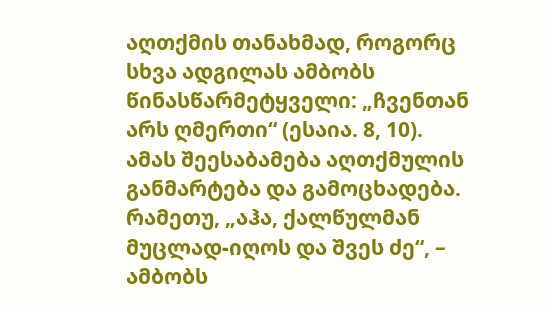აღთქმის თანახმად, როგორც სხვა ადგილას ამბობს წინასწარმეტყველი: „ჩვენთან არს ღმერთი“ (ესაია. 8, 10). ამას შეესაბამება აღთქმულის განმარტება და გამოცხადება. რამეთუ, „აჰა, ქალწულმან მუცლად-იღოს და შვეს ძე“, – ამბობს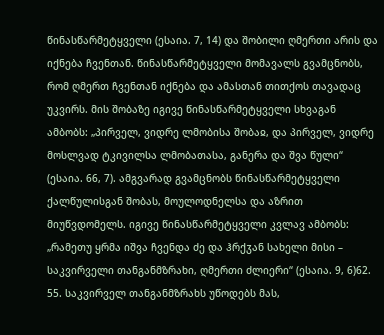წინასწარმეტყველი (ესაია. 7, 14) და შობილი ღმერთი არის და იქნება ჩვენთან. წინასწარმეტყველი მომავალს გვამცნობს, რომ ღმერთ ჩვენთან იქნება და ამასთან თითქოს თავადაც უკვირს. მის შობაზე იგივე წინასწარმეტყველი სხვაგან ამბობს: „პირველ, ვიდრე ლმობისა შობაჲ, და პირველ, ვიდრე მოსლვად ტკივილსა ლმობათასა, განერა და შვა წული“ (ესაია. 66, 7). ამგვარად გვამცნობს წინასწარმეტყველი ქალწულისგან შობას, მოულოდნელსა და აზრით მიუწვდომელს. იგივე წინასწარმეტყველი კვლავ ამბობს: „რამეთუ ყრმა იშვა ჩვენდა ძე და ჰრქჳან სახელი მისი – საკვირველი თანგანმზრახი, ღმერთი ძლიერი“ (ესაია. 9, 6)62.
55. საკვირველ თანგანმზრახს უწოდებს მას,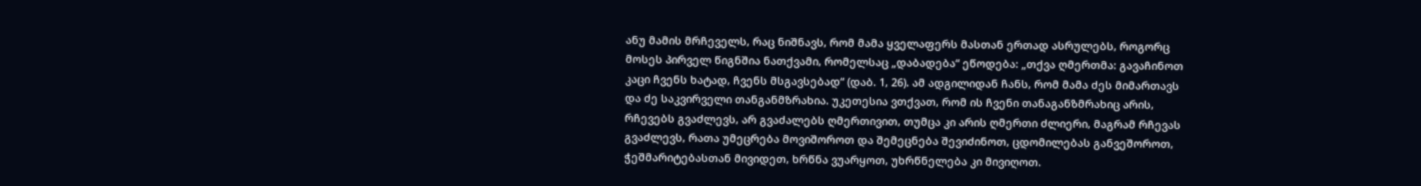ანუ მამის მრჩეველს, რაც ნიშნავს, რომ მამა ყველაფერს მასთან ერთად ასრულებს, როგორც მოსეს პირველ წიგნშია ნათქვამი, რომელსაც „დაბადება“ ეწოდება: „თქვა ღმერთმა: გავაჩინოთ კაცი ჩვენს ხატად, ჩვენს მსგავსებად“ (დაბ. 1, 26). ამ ადგილიდან ჩანს, რომ მამა ძეს მიმართავს და ძე საკვირველი თანგანმზრახია. უკეთესია ვთქვათ, რომ ის ჩვენი თანაგანზმრახიც არის, რჩევებს გვაძლევს, არ გვაძალებს ღმერთივით, თუმცა კი არის ღმერთი ძლიერი, მაგრამ რჩევას გვაძლევს, რათა უმეცრება მოვიშოროთ და შემეცნება შევიძინოთ, ცდომილებას განვეშოროთ, ჭეშმარიტებასთან მივიდეთ, ხრწნა ვუარყოთ, უხრწნელება კი მივიღოთ.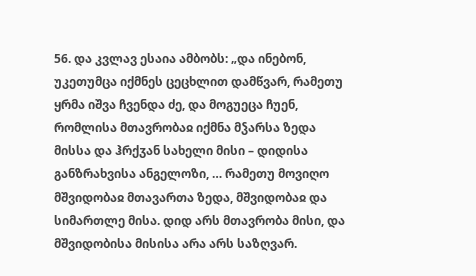56. და კვლავ ესაია ამბობს: „და ინებონ, უკეთუმცა იქმნეს ცეცხლით დამწვარ, რამეთუ ყრმა იშვა ჩვენდა ძე, და მოგუეცა ჩუენ, რომლისა მთავრობაჲ იქმნა მჴარსა ზედა მისსა და ჰრქჳან სახელი მისი – დიდისა განზრახვისა ანგელოზი, … რამეთუ მოვიღო მშვიდობაჲ მთავართა ზედა, მშვიდობაჲ და სიმართლე მისა. დიდ არს მთავრობა მისი, და მშვიდობისა მისისა არა არს საზღვარ.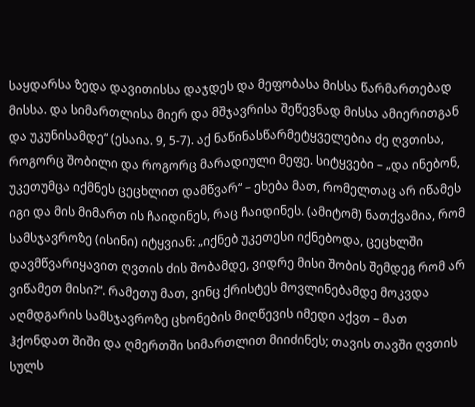საყდარსა ზედა დავითისსა დაჯდეს და მეფობასა მისსა წარმართებად მისსა. და სიმართლისა მიერ და მშჯავრისა შეწევნად მისსა ამიერითგან და უკუნისამდე“ (ესაია. 9, 5-7). აქ ნაწინასწარმეტყველებია ძე ღვთისა, როგორც შობილი და როგორც მარადიული მეფე. სიტყვები – „და ინებონ, უკეთუმცა იქმნეს ცეცხლით დამწვარ“ – ეხება მათ, რომელთაც არ იწამეს იგი და მის მიმართ ის ჩაიდინეს, რაც ჩაიდინეს. (ამიტომ) ნათქვამია, რომ სამსჯავროზე (ისინი) იტყვიან: „იქნებ უკეთესი იქნებოდა, ცეცხლში დავმწვარიყავით ღვთის ძის შობამდე, ვიდრე მისი შობის შემდეგ რომ არ ვიწამეთ მისი?“. რამეთუ მათ, ვინც ქრისტეს მოვლინებამდე მოკვდა აღმდგარის სამსჯავროზე ცხონების მიღწევის იმედი აქვთ – მათ ჰქონდათ შიში და ღმერთში სიმართლით მიიძინეს; თავის თავში ღვთის სულს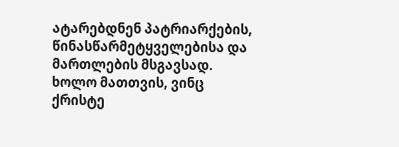ატარებდნენ პატრიარქების, წინასწარმეტყველებისა და მართლების მსგავსად. ხოლო მათთვის, ვინც ქრისტე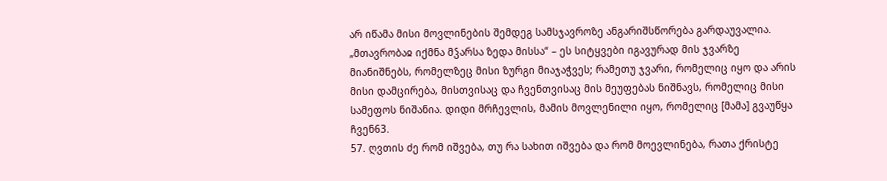არ იწამა მისი მოვლინების შემდეგ სამსჯავროზე ანგარიშსწორება გარდაუვალია. „მთავრობაჲ იქმნა მჴარსა ზედა მისსა“ – ეს სიტყვები იგავურად მის ჯვარზე მიანიშნებს, რომელზეც მისი ზურგი მიაჯაჭვეს; რამეთუ ჯვარი, რომელიც იყო და არის მისი დამცირება, მისთვისაც და ჩვენთვისაც მის მეუფებას ნიშნავს, რომელიც მისი სამეფოს ნიშანია. დიდი მრჩევლის, მამის მოვლენილი იყო, რომელიც [მამა] გვაუწყა ჩვენ63.
57. ღვთის ძე რომ იშვება, თუ რა სახით იშვება და რომ მოევლინება, რათა ქრისტე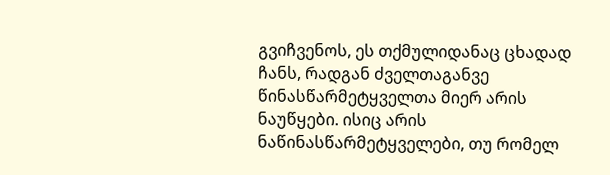გვიჩვენოს, ეს თქმულიდანაც ცხადად ჩანს, რადგან ძველთაგანვე წინასწარმეტყველთა მიერ არის ნაუწყები. ისიც არის ნაწინასწარმეტყველები, თუ რომელ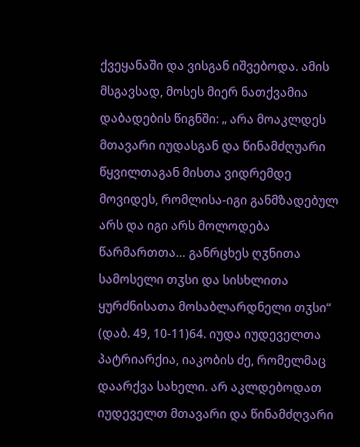ქვეყანაში და ვისგან იშვებოდა. ამის მსგავსად, მოსეს მიერ ნათქვამია დაბადების წიგნში: „ არა მოაკლდეს მთავარი იუდასგან და წინამძღუარი წყვილთაგან მისთა ვიდრემდე მოვიდეს, რომლისა-იგი განმზადებულ არს და იგი არს მოლოდება წარმართთა… განრცხეს ღჳნითა სამოსელი თჳსი და სისხლითა ყურძნისათა მოსაბლარდნელი თჳსი“ (დაბ. 49, 10-11)64. იუდა იუდეველთა პატრიარქია, იაკობის ძე, რომელმაც დაარქვა სახელი. არ აკლდებოდათ იუდეველთ მთავარი და წინამძღვარი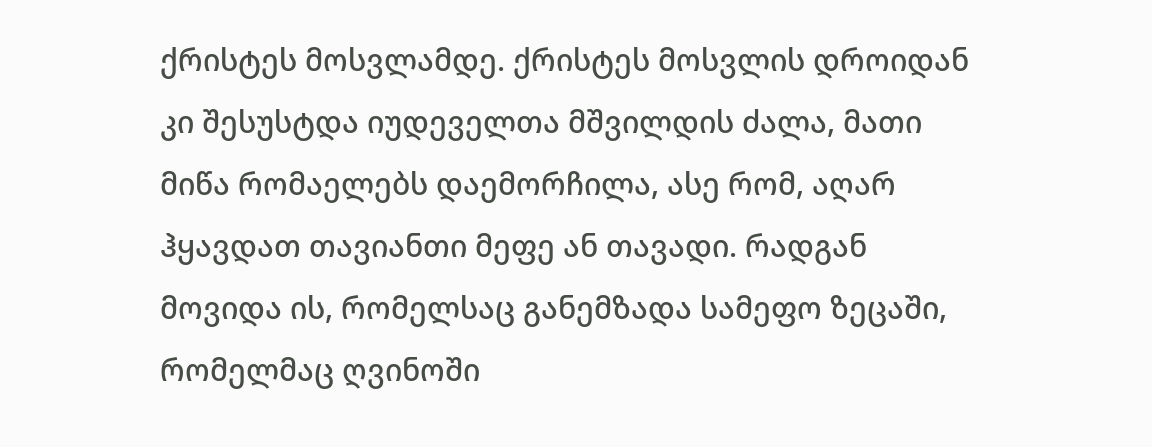ქრისტეს მოსვლამდე. ქრისტეს მოსვლის დროიდან კი შესუსტდა იუდეველთა მშვილდის ძალა, მათი მიწა რომაელებს დაემორჩილა, ასე რომ, აღარ ჰყავდათ თავიანთი მეფე ან თავადი. რადგან მოვიდა ის, რომელსაც განემზადა სამეფო ზეცაში, რომელმაც ღვინოში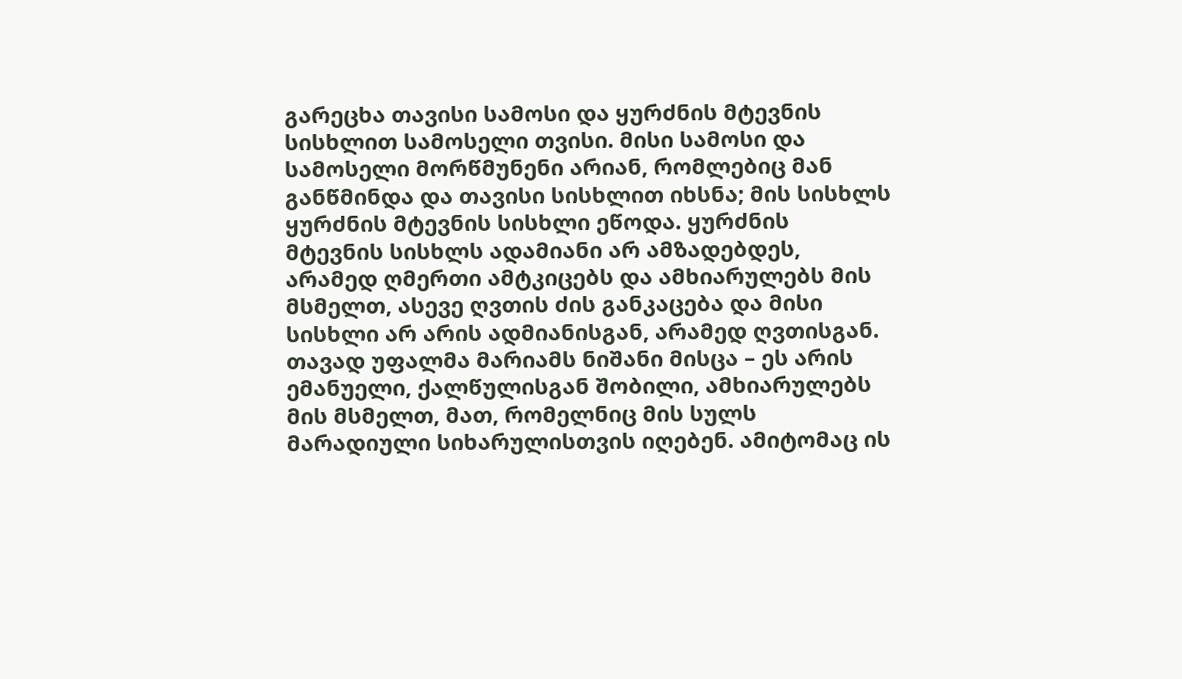გარეცხა თავისი სამოსი და ყურძნის მტევნის სისხლით სამოსელი თვისი. მისი სამოსი და სამოსელი მორწმუნენი არიან, რომლებიც მან განწმინდა და თავისი სისხლით იხსნა; მის სისხლს ყურძნის მტევნის სისხლი ეწოდა. ყურძნის მტევნის სისხლს ადამიანი არ ამზადებდეს, არამედ ღმერთი ამტკიცებს და ამხიარულებს მის მსმელთ, ასევე ღვთის ძის განკაცება და მისი სისხლი არ არის ადმიანისგან, არამედ ღვთისგან. თავად უფალმა მარიამს ნიშანი მისცა – ეს არის ემანუელი, ქალწულისგან შობილი, ამხიარულებს მის მსმელთ, მათ, რომელნიც მის სულს მარადიული სიხარულისთვის იღებენ. ამიტომაც ის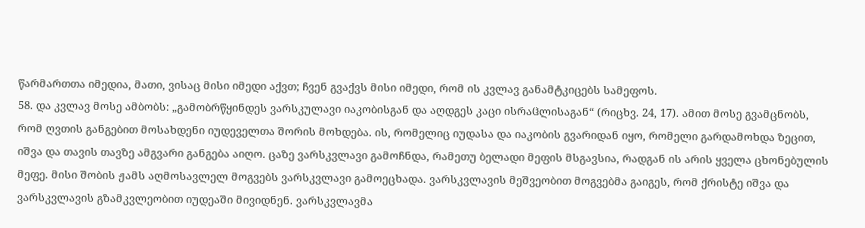წარმართთა იმედია, მათი, ვისაც მისი იმედი აქვთ; ჩვენ გვაქვს მისი იმედი, რომ ის კვლავ განამტკიცებს სამეფოს.
58. და კვლავ მოსე ამბობს: „გამობრწყინდეს ვარსკულავი იაკობისგან და აღდგეს კაცი ისრაჱლისაგან“ (რიცხვ. 24, 17). ამით მოსე გვამცნობს, რომ ღვთის განგებით მოსახდენი იუდეველთა შორის მოხდება. ის, რომელიც იუდასა და იაკობის გვარიდან იყო, რომელი გარდამოხდა ზეცით, იშვა და თავის თავზე ამგვარი განგება აიღო. ცაზე ვარსკვლავი გამოჩნდა, რამეთუ ბელადი მეფის მსგავსია, რადგან ის არის ყველა ცხონებულის მეფე. მისი შობის ჟამს აღმოსავლელ მოგვებს ვარსკვლავი გამოეცხადა. ვარსკვლავის მეშვეობით მოგვებმა გაიგეს, რომ ქრისტე იშვა და ვარსკვლავის გზამკვლეობით იუდეაში მივიდნენ. ვარსკვლავმა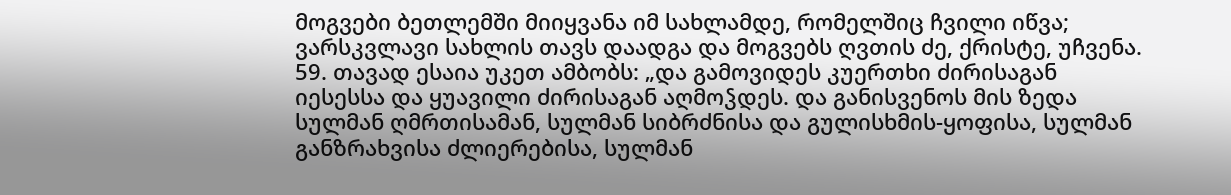მოგვები ბეთლემში მიიყვანა იმ სახლამდე, რომელშიც ჩვილი იწვა; ვარსკვლავი სახლის თავს დაადგა და მოგვებს ღვთის ძე, ქრისტე, უჩვენა.
59. თავად ესაია უკეთ ამბობს: „და გამოვიდეს კუერთხი ძირისაგან იესესსა და ყუავილი ძირისაგან აღმოჴდეს. და განისვენოს მის ზედა სულმან ღმრთისამან, სულმან სიბრძნისა და გულისხმის-ყოფისა, სულმან განზრახვისა ძლიერებისა, სულმან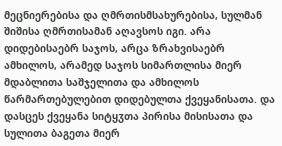მეცნიერებისა და ღმრთისმსახურებისა, სულმან შიშისა ღმრთისამან აღავსოს იგი. არა დიდებისაებრ საჯოს, არცა ზრახვისაებრ ამხილოს, არამედ საჯოს სიმართლისა მიერ მდაბლითა საშჯელითა და ამხილოს წარმართებულებით დიდებულთა ქვეყანისათა. და დასცეს ქვეყანა სიტყჳთა პირისა მისისათა და სულითა ბაგეთა მიერ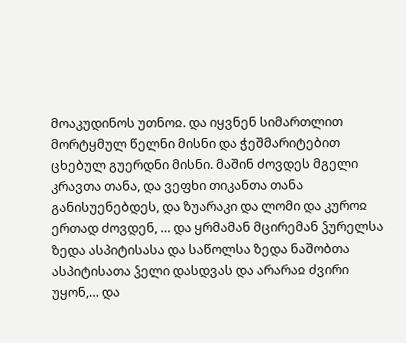მოაკუდინოს უთნოჲ. და იყვნენ სიმართლით მორტყმულ წელნი მისნი და ჭეშმარიტებით ცხებულ გუერდნი მისნი. მაშინ ძოვდეს მგელი კრავთა თანა, და ვეფხი თიკანთა თანა განისუენებდეს, და ზუარაკი და ლომი და კუროჲ ერთად ძოვდენ, … და ყრმამან მცირემან ჴურელსა ზედა ასპიტისასა და საწოლსა ზედა ნაშობთა ასპიტისათა ჴელი დასდვას და არარაჲ ძვირი უყონ,… და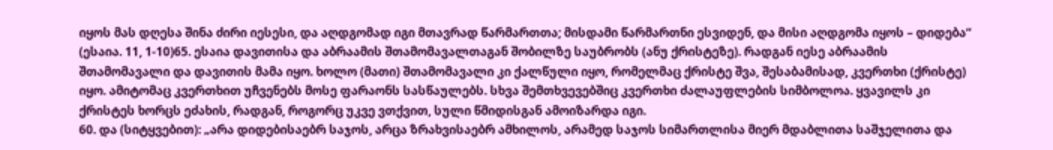იყოს მას დღესა შინა ძირი იესესი, და აღდგომად იგი მთავრად წარმართთა; მისდამი წარმართნი ესვიდენ, და მისი აღდგომა იყოს – დიდება“ (ესაია. 11, 1-10)65. ესაია დავითისა და აბრაამის შთამომავალთაგან შობილზე საუბრობს (ანუ ქრისტეზე). რადგან იესე აბრაამის შთამომავალი და დავითის მამა იყო. ხოლო (მათი) შთამომავალი კი ქალწული იყო, რომელმაც ქრისტე შვა, შესაბამისად, კვერთხი (ქრისტე) იყო. ამიტომაც კვერთხით უჩვენებს მოსე ფარაონს სასწაულებს. სხვა შემთხვევებშიც კვერთხი ძალაუფლების სიმბოლოა. ყვავილს კი ქრისტეს ხორცს ეძახის, რადგან, როგორც უკვე ვთქვით, სული წმიდისგან ამოიზარდა იგი.
60. და (სიტყვებით): „არა დიდებისაებრ საჯოს, არცა ზრახვისაებრ ამხილოს, არამედ საჯოს სიმართლისა მიერ მდაბლითა საშჯელითა და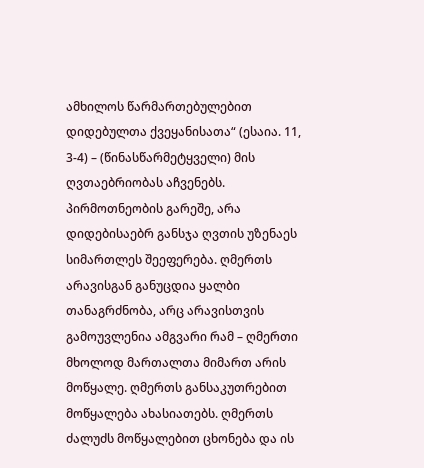ამხილოს წარმართებულებით დიდებულთა ქვეყანისათა“ (ესაია. 11, 3-4) – (წინასწარმეტყველი) მის ღვთაებრიობას აჩვენებს. პირმოთნეობის გარეშე, არა დიდებისაებრ განსჯა ღვთის უზენაეს სიმართლეს შეეფერება. ღმერთს არავისგან განუცდია ყალბი თანაგრძნობა, არც არავისთვის გამოუვლენია ამგვარი რამ – ღმერთი მხოლოდ მართალთა მიმართ არის მოწყალე. ღმერთს განსაკუთრებით მოწყალება ახასიათებს. ღმერთს ძალუძს მოწყალებით ცხონება და ის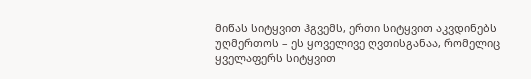მიწას სიტყვით ჰგვემს, ერთი სიტყვით აკვდინებს უღმერთოს – ეს ყოველივე ღვთისგანაა, რომელიც ყველაფერს სიტყვით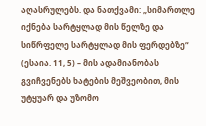აღასრულებს. და ნათქვამი: „სიმართლე იქნება სარტყლად მის წელზე და სიწრფელე სარტყლად მის ფერდებზე“ (ესაია. 11, 5) – მის ადამიანობას გვიჩვენებს ხატების მეშვეობით, მის უტყუარ და უზომო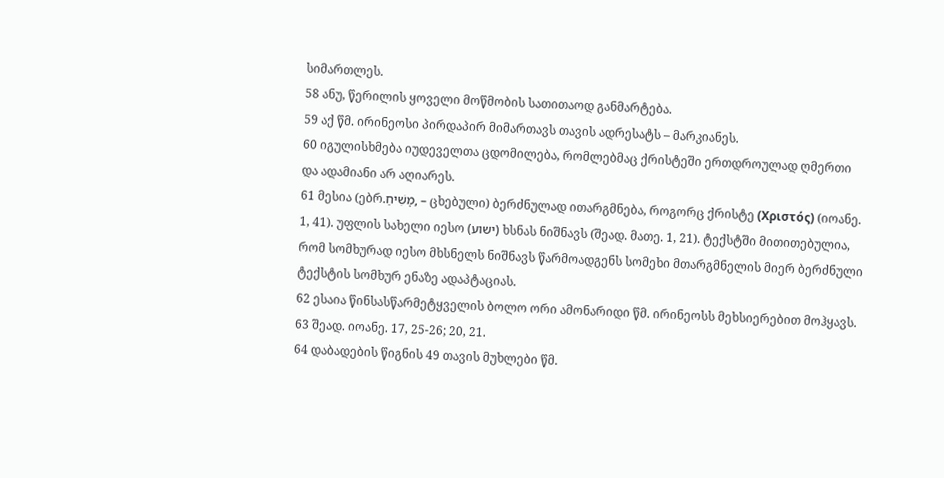სიმართლეს.
58 ანუ, წერილის ყოველი მოწმობის სათითაოდ განმარტება.
59 აქ წმ. ირინეოსი პირდაპირ მიმართავს თავის ადრესატს – მარკიანეს.
60 იგულისხმება იუდეველთა ცდომილება, რომლებმაც ქრისტეში ერთდროულად ღმერთი და ადამიანი არ აღიარეს.
61 მესია (ებრ.מָשִׁיחַ, – ცხებული) ბერძნულად ითარგმნება, როგორც ქრისტე (Χριστός) (იოანე. 1, 41). უფლის სახელი იესო (ישוע) ხსნას ნიშნავს (შეად. მათე. 1, 21). ტექსტში მითითებულია, რომ სომხურად იესო მხსნელს ნიშნავს წარმოადგენს სომეხი მთარგმნელის მიერ ბერძნული ტექსტის სომხურ ენაზე ადაპტაციას.
62 ესაია წინსასწარმეტყველის ბოლო ორი ამონარიდი წმ. ირინეოსს მეხსიერებით მოჰყავს.
63 შეად. იოანე. 17, 25-26; 20, 21.
64 დაბადების წიგნის 49 თავის მუხლები წმ.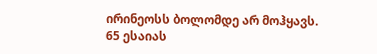ირინეოსს ბოლომდე არ მოჰყავს.
65 ესაიას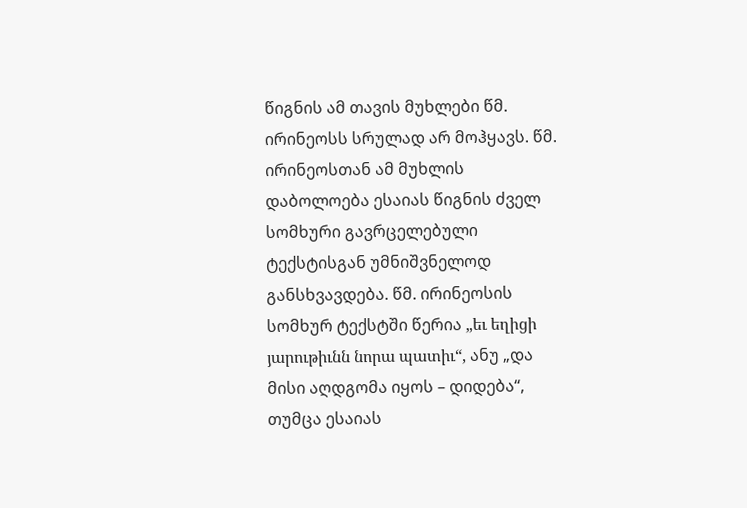წიგნის ამ თავის მუხლები წმ. ირინეოსს სრულად არ მოჰყავს. წმ. ირინეოსთან ამ მუხლის დაბოლოება ესაიას წიგნის ძველ სომხური გავრცელებული ტექსტისგან უმნიშვნელოდ განსხვავდება. წმ. ირინეოსის სომხურ ტექსტში წერია „եւ եղիցի յարութիւնն նորա պատիւ“, ანუ „და მისი აღდგომა იყოს – დიდება“, თუმცა ესაიას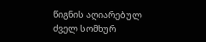წიგნის აღიარებულ ძველ სომხურ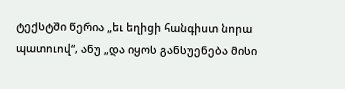ტექსტში წერია „եւ եղիցի հանգիստ նորա պատուով“, ანუ „და იყოს განსუენება მისი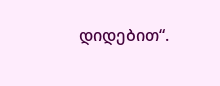დიდებით“.